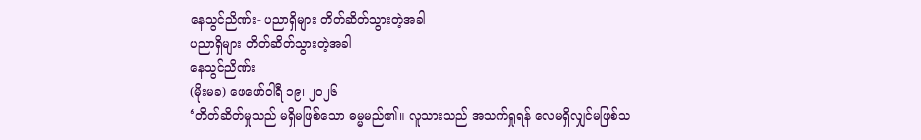နေသွင်ညိဏ်း- ပညာရှိများ တိတ်ဆိတ်သွားတဲ့အခါ
ပညာရှိများ တိတ်ဆိတ်သွားတဲ့အခါ
နေသွင်ညိဏ်း
(မိုးမခ) ဖေဖော်ဝါရီ ၁၉၊ ၂၀၂၆
‘တိတ်ဆိတ်မှုသည် မရှိမဖြစ်သော ဓမ္မမည်၏။ လူသားသည် အသက်ရှုရန် လေမရှိလျှင်မဖြစ်သ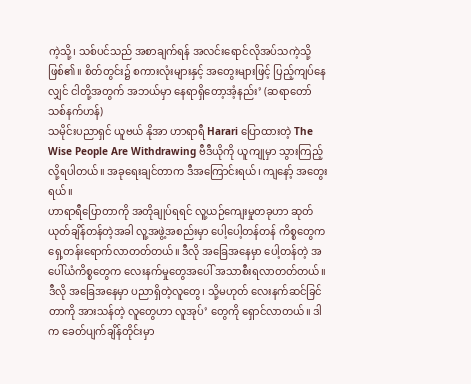ကဲ့သို့၊ သစ်ပင်သည် အစာချက်ရန် အလင်းရောင်လိုအပ်သကဲ့သို့ ဖြစ်၏။ စိတ်တွင်း၌ စကားလုံးများနှင့် အတွေးများဖြင့် ပြည့်ကျပ်နေလျှင် ငါတို့အတွက် အဘယ်မှာ နေရာရှိတော့အံ့နည်း’ (ဆရာတော်သစ်နက်ဟန်)
သမိုင်းပညာရှင် ယူဗယ် နိုအာ ဟာရာရီ Harari ပြောထားတဲ့ The Wise People Are Withdrawing ဗီဒီယိုကို ယူကျုမှာ သွားကြည့်လို့ရပါတယ်။ အခုရေးချင်တာက ဒီအကြောင်းရယ်၊ ကျနော့် အတွေးရယ်။
ဟာရာရီပြောတာကို အတိုချုပ်ရရင် လူ့ယဉ်ကျေးမှုတခုဟာ ဆုတ်ယုတ်ချိန်တန်တဲ့အခါ လူ့အဖွဲ့အစည်းမှာ ပေါ့ပေါ့တန်တန် ကိစ္စတွေက ရှေ့တန်းရောက်လာတတ်တယ်။ ဒီလို အခြေအနေမှာ ပေါ့တန်တဲ့ အပေါ်ယံကိစ္စတွေက လေးနက်မှုတွေအပေါ် အသာစီးရလာတတ်တယ်။ ဒီလို အခြေအနေမှာ ပညာရှိတဲ့လူတွေ၊ သို့မဟုတ် လေးနက်ဆင်ခြင်တာကို အားသန်တဲ့ လူတွေဟာ လူအုပ်’ တွေကို ရှောင်လာတယ်။ ဒါက ခေတ်ပျက်ချိန်တိုင်းမှာ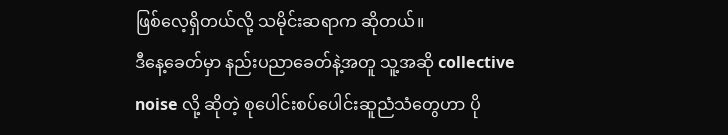ဖြစ်လေ့ရှိတယ်လို့ သမိုင်းဆရာက ဆိုတယ်။
ဒီနေ့ခေတ်မှာ နည်းပညာခေတ်နဲ့အတူ သူ့အဆို collective noise လို့ ဆိုတဲ့ စုပေါင်းစပ်ပေါင်းဆူညံသံတွေဟာ ပို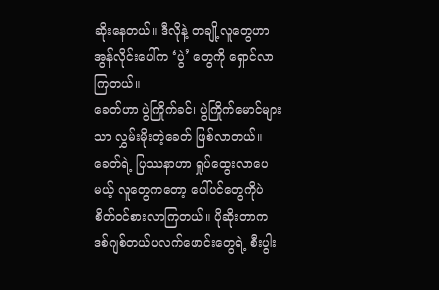ဆိုးနေတယ်။ ဒီလိုနဲ့ တချို့လူတွေဟာ အွန်လိုင်းပေါ်က ‘ပွဲ’ တွေကို ရှောင်လာကြတယ်။
ခေတ်ဟာ ပွဲကြိုက်ခင်၊ ပွဲကြိုက်မောင်များသာ လွှမ်းမိုးတဲ့ခေတ် ဖြစ်လာတယ်။
ခေတ်ရဲ့ ပြဿနာဟာ ရှုပ်ထွေးလာပေမယ့် လူတွေကတော့ ပေါ်ပင်တွေကိုပဲ စိတ်ဝင်စားလာကြတယ်။ ပိုဆိုးတာက ဒစ်ဂျစ်တယ်ပလက်ဖောင်းတွေရဲ့ စီးပွါး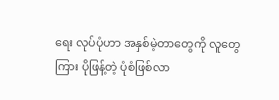ရေး လုပ်ပုံဟာ အနှစ်မဲ့တာတွေကို လူတွေကြား ပိုဖြန့်တဲ့ ပုံစံဖြစ်လာ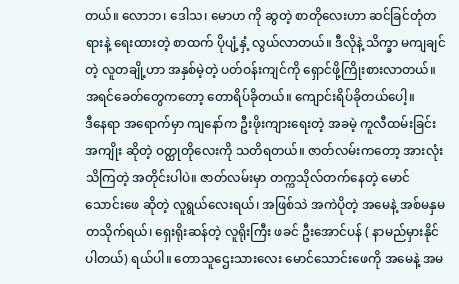တယ်။ လောဘ၊ ဒေါသ၊ မောဟ ကို ဆွတဲ့ စာတိုလေးဟာ ဆင်ခြင်တုံတရားနဲ့ ရေးထားတဲ့ စာထက် ပိုပျံ့နှံ့ လွယ်လာတယ်။ ဒီလိုနဲ့ သိက္ခာ မကျချင်တဲ့ လူတချို့ဟာ အနှစ်မဲ့တဲ့ ပတ်ဝန်းကျင်ကို ရှောင်ဖို့ကြိုးစားလာတယ်။ အရင်ခေတ်တွေကတော့ တောရိပ်ခိုတယ်။ ကျောင်းရိပ်ခိုတယ်ပေါ့။
ဒီနေရာ အရောက်မှာ ကျနော်က ဦးဖိုးကျားရေးတဲ့ အခမဲ့ ကူလီထမ်းခြင်း အကျိုး ဆိုတဲ့ ဝတ္ထုတိုလေးကို သတိရတယ်။ ဇာတ်လမ်းကတော့ အားလုံးသိကြတဲ့ အတိုင်းပါပဲ။ ဇာတ်လမ်းမှာ တက္ကသိုလ်တက်နေတဲ့ မောင်သောင်းဖေ ဆိုတဲ့ လူရွယ်လေးရယ်၊ အဖြစ်သဲ အကဲပိုတဲ့ အမေနဲ့ အစ်မနှမတသိုက်ရယ်၊ ရှေးရိုးဆန်တဲ့ လူရိုးကြီး ဖခင် ဦးအောင်ပန် ( နာမည်မှားနိုင်ပါတယ်) ရယ်ပါ။ တောသူဌေးသားလေး မောင်သောင်းဖေကို အမေနဲ့ အမ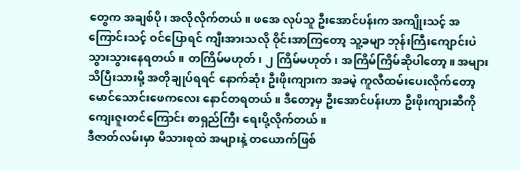တွေက အချစ်ပို၊ အလိုလိုက်တယ်။ ဖအေ လုပ်သူ ဦးအောင်ပန်းက အကျိုးသင့် အကြောင်းသင့် ဝင်ပြောရင် ကျီးအားသလို ဝိုင်းအာကြတော့ သူ့ခမျာ ဘုန်းကြီးကျောင်းပဲ သွားသွားနေရတယ်။ တကြိမ်မဟုတ်၊ ၂ ကြိမ်မဟုတ်၊ အကြိမ်ကြိမ်ဆိုပါတော့။ အများသိပြီးသားမို့ အတိုချုပ်ရရင် နောက်ဆုံး ဦးဖိုးကျားက အခမဲ့ ကူလီထမ်းပေးလိုက်တော့ မောင်သောင်းဖေကလေး နောင်တရတယ်။ ဒီတော့မှ ဦးအောင်ပန်းဟာ ဦးဖိုးကျားဆီကို ကျေးဇူးတင်ကြောင်း စာရှည်ကြီး ရေးပို့လိုက်တယ်။
ဒီဇာတ်လမ်းမှာ မိသားစုထဲ အများနဲ့ တယောက်ဖြစ်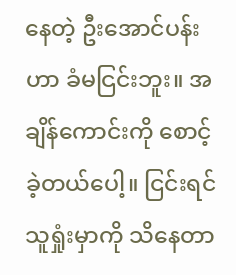နေတဲ့ ဦးအောင်ပန်းဟာ ခံမငြင်းဘူး။ အချိန်ကောင်းကို စောင့်ခဲ့တယ်ပေါ့။ ငြင်းရင် သူရှုံးမှာကို သိနေတာ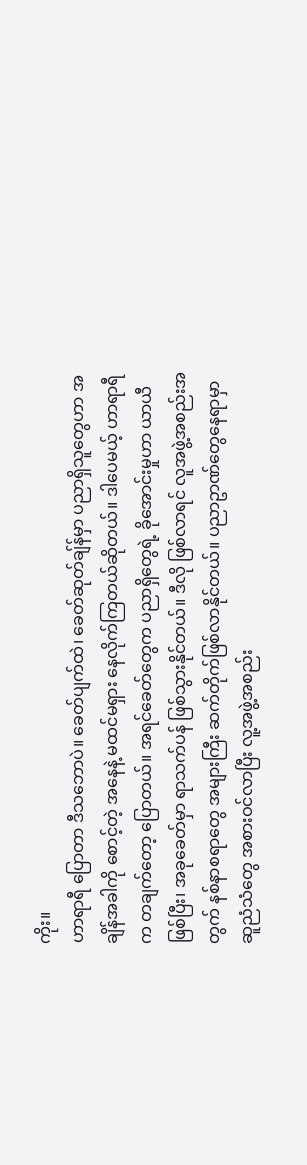ကိုး။
ဟာရာရီ ပြောတာ ဒီသဘောပဲ။ ခေတ်ပျက်ထဲ၊ ခေတ်ဆုတ်ချ်န်မှာ ပညာရှိသူတွေဟာ အချိန်အခါကို စောင့်တဲ့ အနေနဲ့ မထင်မရှား နေလိုက်ကြတယ်ဆိုတယ်။ ဒါပေမယ့် ဟာရာရီက တချက်တော့ ပြောတယ်။ အရင်ခေတ်တွေက ပညာရှိတွေရဲ့ ခိုအောင်းမှုဟာ ယာယီဖြစ်ပြီး၊ အခုခေတ်မှာ ရာသက်ပန် ဖြစ်သွားနိုင်တယ်။ ဒီလို ဖြစ်လာရင် လူအဖွဲ့အစည်းအတွက် နစ်နာစရာတွေ အများကြီး ဆက်တိုက်ဖြစ်လာနိုင်တယ်။ ပညာဥာဏ်တွေနေရာမှာ ဆူညံသံတွေ အစားဝင်လာပြီး လူ့အဖွဲ့အစည်း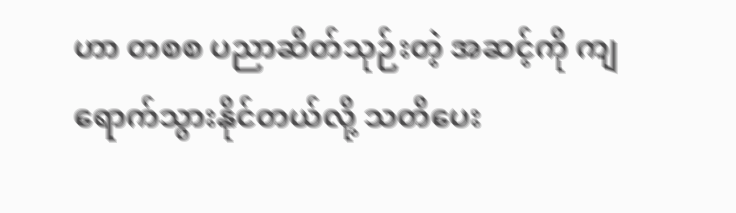ဟာ တစစ ပညာဆိတ်သုဉ်းတဲ့ အဆင့်ကို ကျရောက်သွားနိုင်တယ်လို့ သတိပေး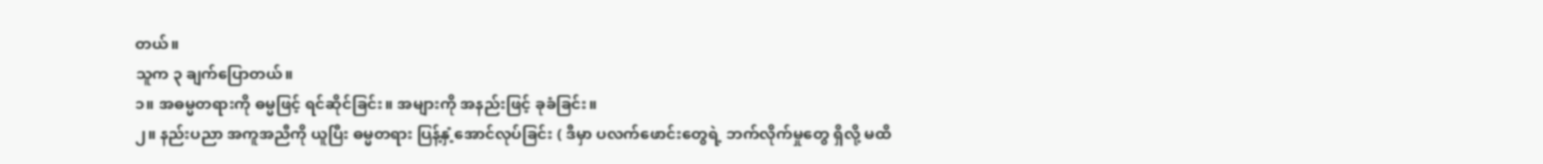တယ်။
သူက ၃ ချက်ပြောတယ်။
၁။ အဓမ္မတရားကို ဓမ္မဖြင့် ရင်ဆိုင်ခြင်း။ အများကို အနည်းဖြင့် ခုခံခြင်း။
၂။ နည်းပညာ အကူအညီကို ယူပြီး ဓမ္မတရား ပြန့်နှံ့အောင်လုပ်ခြင်း ( ဒီမှာ ပလက်ဖောင်းတွေရဲ့ ဘက်လိုက်မှုတွေ ရှိလို့ မထိ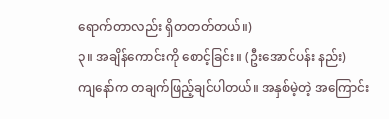ရောက်တာလည်း ရှိတတတ်တယ်။)
၃။ အချိန်ကောင်းကို စောင့်ခြင်း။ (ဦးအောင်ပန်း နည်း)
ကျနော်က တချက်ဖြည့်ချင်ပါတယ်။ အနှစ်မဲ့တဲ့ အကြောင်း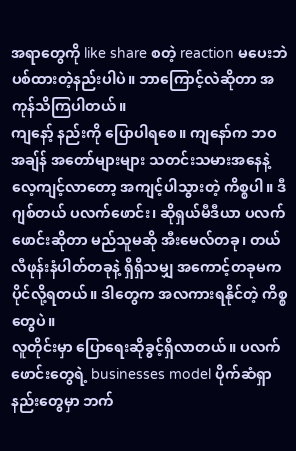အရာတွေကို like share စတဲ့ reaction မပေးဘဲ ပစ်ထားတဲ့နည်းပါပဲ။ ဘာကြောင့်လဲဆိုတာ အကုန်သိကြပါတယ်။
ကျနော့် နည်းကို ပြောပါရစေ။ ကျနော်က ဘဝ အချ်န် အတော်များများ သတင်းသမားအနေနဲ့ လေ့ကျင့်လာတော့ အကျင့်ပါသွားတဲ့ ကိစ္စပါ။ ဒီဂျစ်တယ် ပလက်ဖောင်း၊ ဆိုရှယ်မီဒီယာ ပလက်ဖောင်းဆိုတာ မည်သူမဆို အီးမေလ်တခု၊ တယ်လီဖုန်းနံပါတ်တခုနဲ့ ရှိရှိသမျှ အကောင့်တခုမက ပိုင်လို့ရတယ်။ ဒါတွေက အလကားရနိုင်တဲ့ ကိစ္စတွေပဲ။
လူတိုင်းမှာ ပြောရေးဆိုခွင့်ရှိလာတယ်။ ပလက်ဖောင်းတွေရဲ့ businesses model ပိုက်ဆံရှာနည်းတွေမှာ ဘက်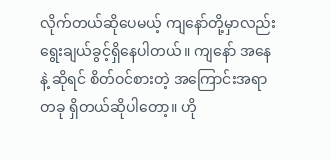လိုက်တယ်ဆိုပေမယ့် ကျနော်တို့မှာလည်း ရွေးချယ်ခွင့်ရှိနေပါတယ်။ ကျနော် အနေနဲ့ ဆိုရင် စိတ်ဝင်စားတဲ့ အကြောင်းအရာတခု ရှိတယ်ဆိုပါတော့။ ဟို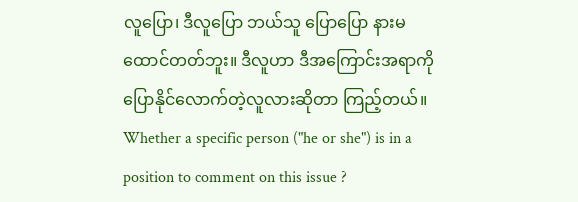လူပြော၊ ဒီလူပြော ဘယ်သူ ပြောပြော နားမထောင်တတ်ဘူး။ ဒီလူဟာ ဒီအကြောင်းအရာကို ပြောနိုင်လောက်တဲ့လူလားဆိုတာ ကြည့်တယ်။ Whether a specific person ("he or she") is in a position to comment on this issue ?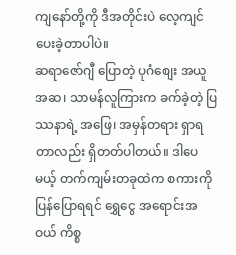ကျနော်တို့ကို ဒီအတိုင်းပဲ လေ့ကျင်ပေးခဲ့တာပါပဲ။
ဆရာဇော်ဂျီ ပြောတဲ့ ပုဂံစျေး အယူအဆ၊ သာမန်လူကြားက ခက်ခဲ့တဲ့ ပြဿနာရဲ့ အဖြေ၊ အမှန်တရား ရှာရတာလည်း ရှိတတ်ပါတယ်။ ဒါပေမယ့် တက်ကျမ်းတခုထဲက စကားကို ပြန်ပြောရရင် ရွှေငွေ အရောင်းအဝယ် ကိစ္စ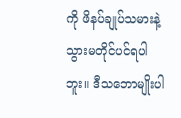ကို ဖိနပ်ချုပ်သမားနဲ့ သွားမတိုင်ပင်ရပါဘူး။ ဒီသဘောမျိုးပါ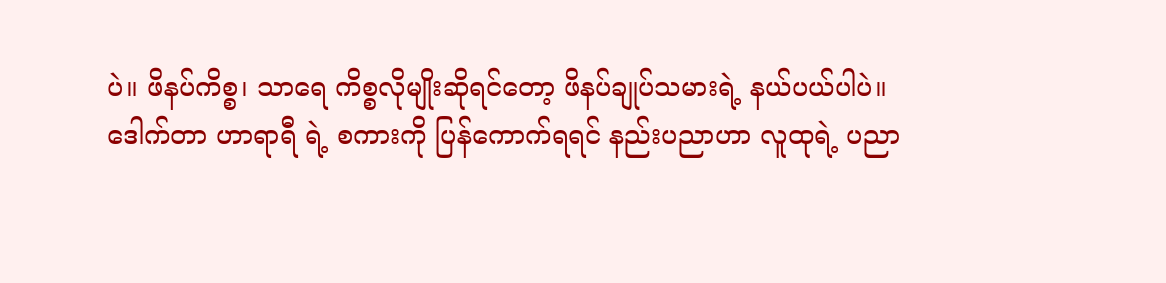ပဲ။ ဖိနပ်ကိစ္စ၊ သာရေ ကိစ္စလိုမျိုးဆိုရင်တော့ ဖိနပ်ချုပ်သမားရဲ့ နယ်ပယ်ပါပဲ။
ဒေါက်တာ ဟာရာရီ ရဲ့ စကားကို ပြန်ကောက်ရရင် နည်းပညာဟာ လူထုရဲ့ ပညာ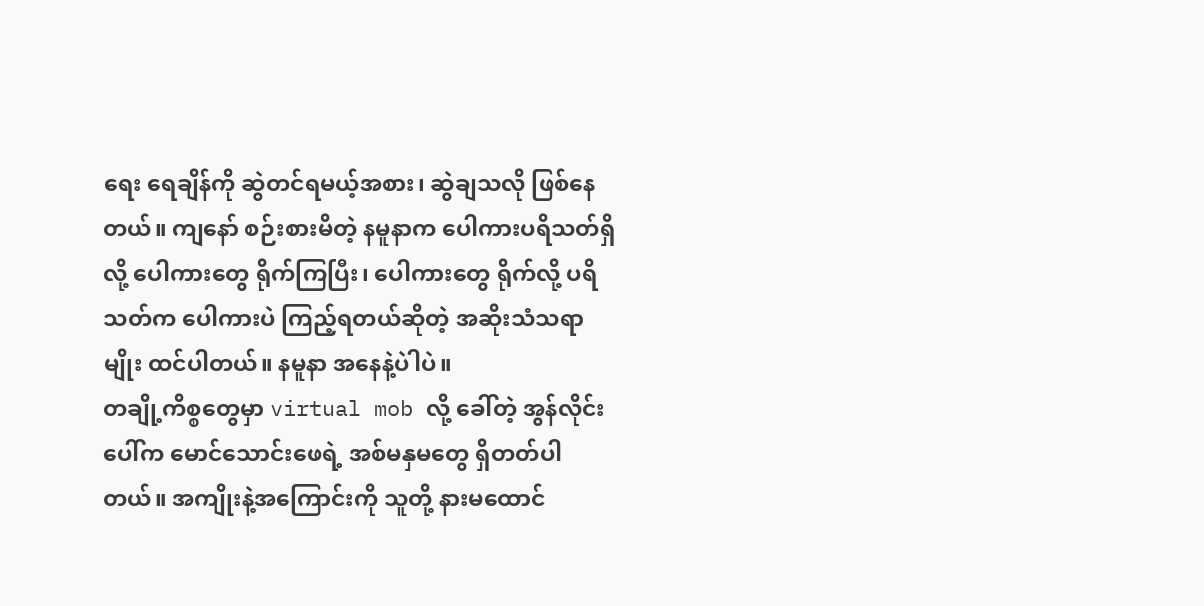ရေး ရေချိန်ကို ဆွဲတင်ရမယ့်အစား၊ ဆွဲချသလို ဖြစ်နေတယ်။ ကျနော် စဉ်းစားမိတဲ့ နမူနာက ပေါကားပရိသတ်ရှိလို့ ပေါကားတွေ ရိုက်ကြပြီး၊ ပေါကားတွေ ရိုက်လို့ ပရိသတ်က ပေါကားပဲ ကြည့်ရတယ်ဆိုတဲ့ အဆိုးသံသရာမျိုး ထင်ပါတယ်။ နမူနာ အနေနဲ့ပါဲပဲ။
တချို့ကိစ္စတွေမှာ virtual mob လို့ ခေါ်တဲ့ အွန်လိုင်းပေါ်က မောင်သောင်းဖေရဲ့ အစ်မနှမတွေ ရှိတတ်ပါတယ်။ အကျိုးနဲ့အကြောင်းကို သူတို့ နားမထောင်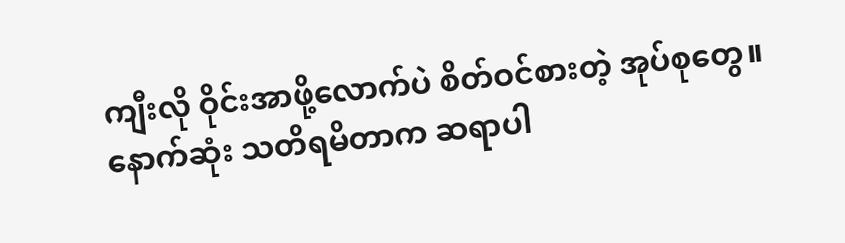ကျီးလို ဝိုင်းအာဖို့လောက်ပဲ စိတ်ဝင်စားတဲ့ အုပ်စုတွေ။
နောက်ဆုံး သတိရမိတာက ဆရာပါ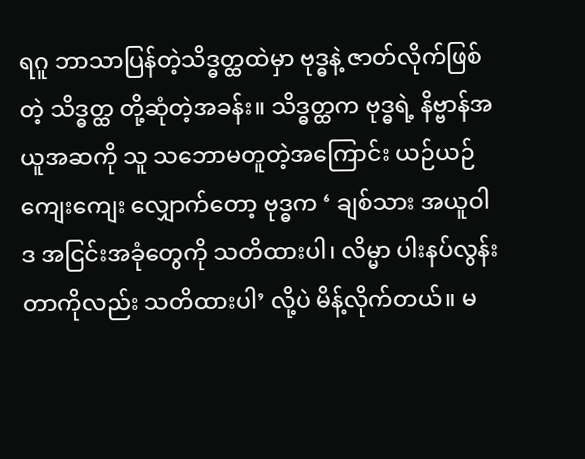ရဂူ ဘာသာပြန်တဲ့သိဒ္ဓတ္ထထဲမှာ ဗုဒ္ဓနဲ့ ဇာတ်လိုက်ဖြစ်တဲ့ သိဒ္ဓတ္ထ တို့ဆုံတဲ့အခန်း။ သိဒ္ဓတ္ထက ဗုဒ္ဓရဲ့ နိဗ္ဗာန်အယူအဆကို သူ သဘောမတူတဲ့အကြောင်း ယဉ်ယဉ်ကျေးကျေး လျှောက်တော့ ဗုဒ္ဓက ‘ ချစ်သား အယူဝါဒ အငြင်းအခုံတွေကို သတိထားပါ၊ လိမ္မာ ပါးနပ်လွန်းတာကိုလည်း သတိထားပါ’ လို့ပဲ မိန့်လိုက်တယ်။ မ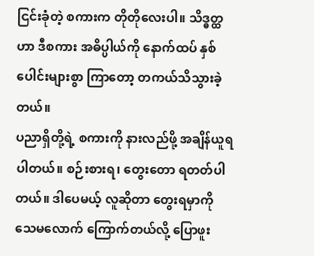ငြင်းခုံတဲ့ စကားက တိုတိုလေးပါ။ သိဒ္ဓတ္ထဟာ ဒီစကား အဓိပ္ပါယ်ကို နောက်ထပ် နှစ်ပေါင်းများစွာ ကြာတော့ တကယ်သိသွားခဲ့တယ်။
ပညာရှိတို့ရဲ့ စကားကို နားလည်ဖို့ အချိန်ယူရပါတယ်။ စဉ်းစားရ၊ တွေးတော ရတတ်ပါတယ်။ ဒါပေမယ့် လူဆိုတာ တွေးရမှာကို သေမလောက် ကြောက်တယ်လို့ ပြောဖူး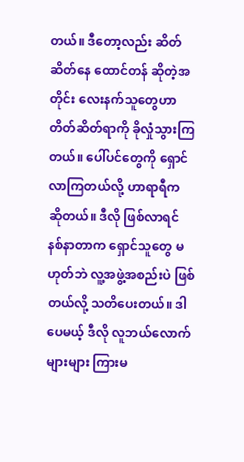တယ်။ ဒီတော့လည်း ဆိတ်ဆိတ်နေ ထောင်တန် ဆိုတဲ့အတိုင်း လေးနက်သူတွေဟာ တိတ်ဆိတ်ရာကို ခိုလှုံသွားကြတယ်။ ပေါ်ပင်တွေကို ရှောင်လာကြတယ်လို့ ဟာရာရီက ဆိုတယ်။ ဒီလို ဖြစ်လာရင် နစ်နာတာက ရှောင်သူတွေ မဟုတ်ဘဲ လူ့အဖွဲ့အစည်းပဲ ဖြစ်တယ်လို့ သတိပေးတယ်။ ဒါပေမယ့် ဒီလို လူဘယ်လောက်များများ ကြားမ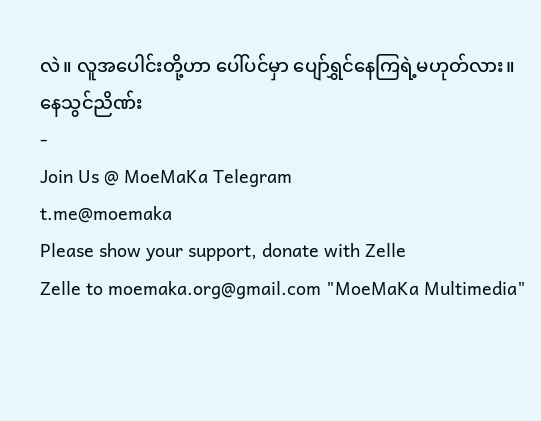လဲ။ လူအပေါင်းတို့ဟာ ပေါ်ပင်မှာ ပျော်ရွှင်နေကြရဲ့မဟုတ်လား။
နေသွင်ညိဏ်း
-
Join Us @ MoeMaKa Telegram
t.me@moemaka
Please show your support, donate with Zelle
Zelle to moemaka.org@gmail.com "MoeMaKa Multimedia"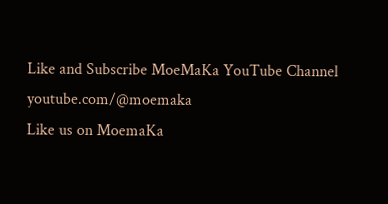Like and Subscribe MoeMaKa YouTube Channel
youtube.com/@moemaka
Like us on MoemaKa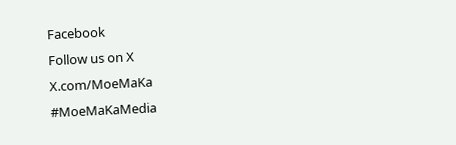Facebook
Follow us on X
X.com/MoeMaKa
#MoeMaKaMedia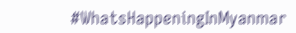#WhatsHappeningInMyanmar